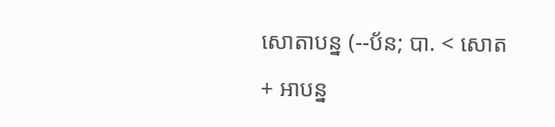សោតាបន្ន (--ប័ន; បា. < សោត + អាបន្ន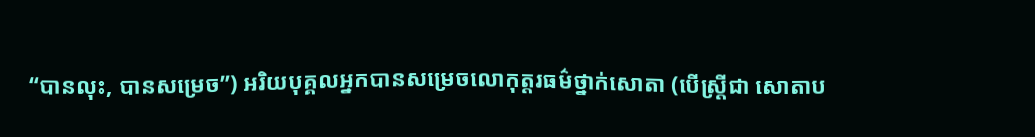“បានលុះ, បានសម្រេច”) អរិយបុគ្គលអ្នកបានសម្រេចលោកុត្តរធម៌ថ្នាក់សោតា (បើស្ត្រីជា សោតាប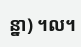ន្នា) ។ល។